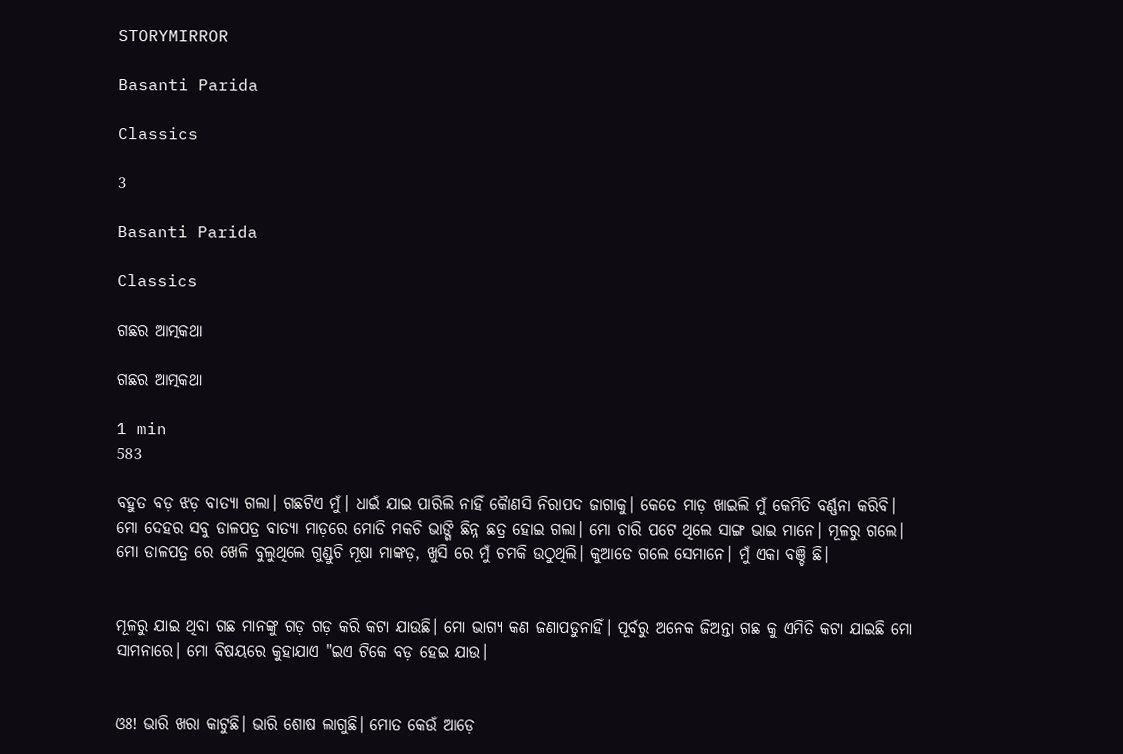STORYMIRROR

Basanti Parida

Classics

3

Basanti Parida

Classics

ଗଛର ଆତ୍ମକଥା

ଗଛର ଆତ୍ମକଥା

1 min
583

ବହୁତ ବଡ଼ ଝଡ଼ ବାତ୍ୟା ଗଲା। ଗଛଟିଏ ମୁଁ। ଧାଇଁ ଯାଇ ପାରିଲି ନାହିଁ କୋୖଣସି ନିରାପଦ ଜାଗାକୁ। କେତେ ମାଡ଼ ଖାଇଲି ମୁଁ କେମିତି ବର୍ଣ୍ଣନା କରିବି। ମୋ ଦେହର ସବୁ ଡାଳପତ୍ର ବାତ୍ୟା ମାଡ଼ରେ ମୋଡି ମକଚି ଭାଙ୍ଗି ଛିନ୍ନ ଛତ୍ର ହୋଇ ଗଲା। ମୋ ଚାରି ପଟେ ଥିଲେ ସାଙ୍ଗ ଭାଇ ମାନେ। ମୂଳରୁ ଗଲେ। ମୋ ଡାଳପତ୍ର ରେ ଖେଳି ବୁଲୁଥିଲେ ଗୁଣ୍ଡୁଚି ମୂଷା ମାଙ୍କଡ଼, ଖୁସି ରେ ମୁଁ ଚମକି ଉଠୁଥିଲି। କୁଆଡେ ଗଲେ ସେମାନେ। ମୁଁ ଏକା ବଞ୍ଚି ଛି।


ମୂଳରୁ ଯାଇ ଥିବା ଗଛ ମାନଙ୍କୁ ଗଡ଼ ଗଡ଼ କରି କଟା ଯାଉଛି। ମୋ ଭାଗ୍ୟ କଣ ଜଣାପଡୁନାହିଁ। ପୂର୍ବରୁ ଅନେକ ଜିଅନ୍ତା ଗଛ କୁ ଏମିତି କଟା ଯାଇଛି ମୋ ସାମନାରେ। ମୋ ବିଷୟରେ କୁହାଯାଏ "ଇଏ ଟିକେ ବଡ଼ ହେଇ ଯାଉ।


ଓଃ! ଭାରି ଖରା କାଟୁଛି। ଭାରି ଶୋଷ ଲାଗୁଛି। ମୋତ କେଉଁ ଆଡ଼େ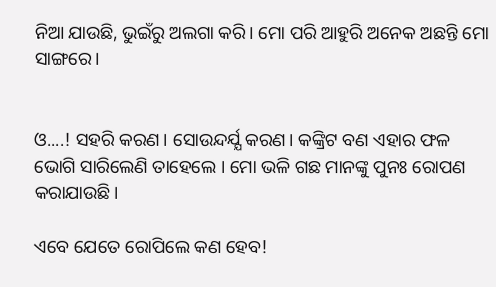ନିଆ ଯାଉଛି, ଭୁଇଁରୁ ଅଲଗା କରି। ମୋ ପରି ଆହୁରି ଅନେକ ଅଛନ୍ତି ମୋ ସାଙ୍ଗରେ।


ଓ....! ସହରି କରଣ। ସୋଉନ୍ଦର୍ଯ୍ଯ କରଣ। କଙ୍କ୍ରିଟ ବଣ ଏହାର ଫଳ ଭୋଗି ସାରିଲେଣି ତାହେଲେ । ମୋ ଭଳି ଗଛ ମାନଙ୍କୁ ପୁନଃ ରୋପଣ କରାଯାଉଛି।

ଏବେ ଯେତେ ରୋପିଲେ କଣ ହେବ!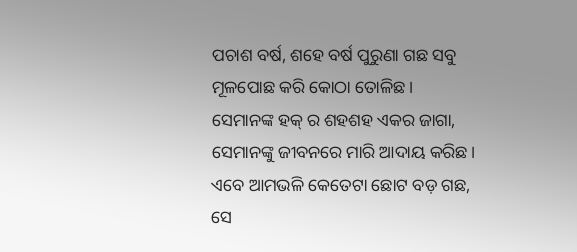ପଚାଶ ବର୍ଷ, ଶହେ ବର୍ଷ ପୁରୁଣା ଗଛ ସବୁ ମୂଳପୋଛ କରି କୋଠା ତୋଳିଛ। ସେମାନଙ୍କ ହକ୍ ର ଶହଶହ ଏକର ଜାଗା, ସେମାନଙ୍କୁ ଜୀବନରେ ମାରି ଆଦାୟ କରିଛ। ଏବେ ଆମଭଳି କେତେଟା ଛୋଟ ବଡ଼ ଗଛ, ସେ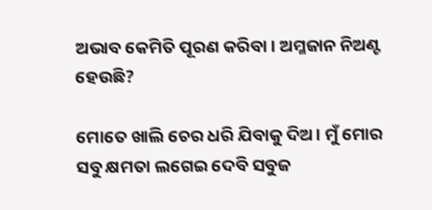ଅଭାବ କେମିତି ପୂରଣ କରିବା। ଅମ୍ଳଜାନ ନିଅଣ୍ଟ ହେଉଛି?

ମୋତେ ଖାଲି ଚେର ଧରି ଯିବାକୁ ଦିଅ। ମୁଁ ମୋର ସବୁ କ୍ଷମତା ଲଗେଇ ଦେବି ସବୁଜ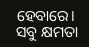ହେବାରେ। ସବୁ କ୍ଷମତା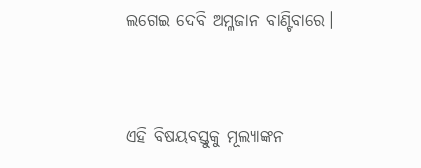ଲଗେଇ ଦେବି ଅମ୍ଳଜାନ ବାଣ୍ଟିବାରେ।



ଏହି ବିଷୟବସ୍ତୁକୁ ମୂଲ୍ୟାଙ୍କନ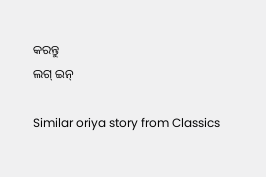କରନ୍ତୁ
ଲଗ୍ ଇନ୍

Similar oriya story from Classics